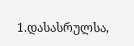1.დასასრულსა,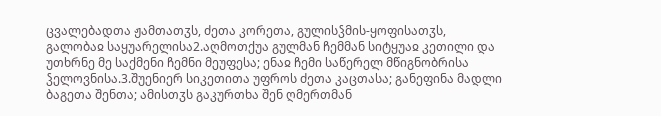ცვალებადთა ჟამთათჳს, ძეთა კორეთა, გულისჴმის-ყოფისათჳს, გალობაჲ საყუარელისა2.აღმოთქუა გულმან ჩემმან სიტყუაჲ კეთილი და უთხრნე მე საქმენი ჩემნი მეუფესა; ენაჲ ჩემი საწერელ მწიგნობრისა ჴელოვნისა.3.შუენიერ სიკეთითა უფროს ძეთა კაცთასა; განეფინა მადლი ბაგეთა შენთა; ამისთჳს გაკურთხა შენ ღმერთმან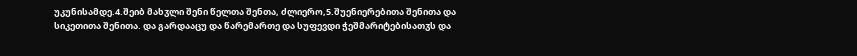უკუნისამდე.4.შეიბ მახჳლი შენი წელთა შენთა, ძლიერო,5.შუენიერებითა შენითა და სიკეთითა შენითა. და გარდააცუ და წარემართე და სუფევდი ჭეშმარიტებისათჳს და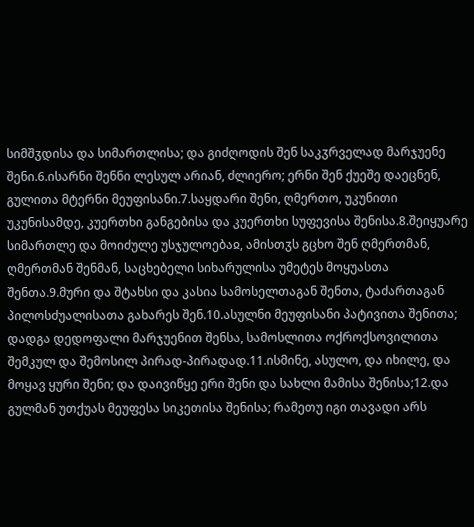სიმშჳდისა და სიმართლისა; და გიძღოდის შენ საკჳრველად მარჯუენე შენი.6.ისარნი შენნი ლესულ არიან, ძლიერო; ერნი შენ ქუეშე დაეცნენ, გულითა მტერნი მეუფისანი.7.საყდარი შენი, ღმერთო, უკუნითი უკუნისამდე, კუერთხი განგებისა და კუერთხი სუფევისა შენისა.8.შეიყუარე სიმართლე და მოიძულე უსჯულოებაჲ, ამისთჳს გცხო შენ ღმერთმან, ღმერთმან შენმან, საცხებელი სიხარულისა უმეტეს მოყუასთა შენთა.9.მური და შტახსი და კასია სამოსელთაგან შენთა, ტაძართაგან პილოსძუალისათა გახარეს შენ.10.ასულნი მეუფისანი პატივითა შენითა; დადგა დედოფალი მარჯუენით შენსა, სამოსლითა ოქროქსოვილითა შემკულ და შემოსილ პირად-პირადად.11.ისმინე, ასულო, და იხილე, და მოყავ ყური შენი; და დაივიწყე ერი შენი და სახლი მამისა შენისა;12.და გულმან უთქუას მეუფესა სიკეთისა შენისა; რამეთუ იგი თავადი არს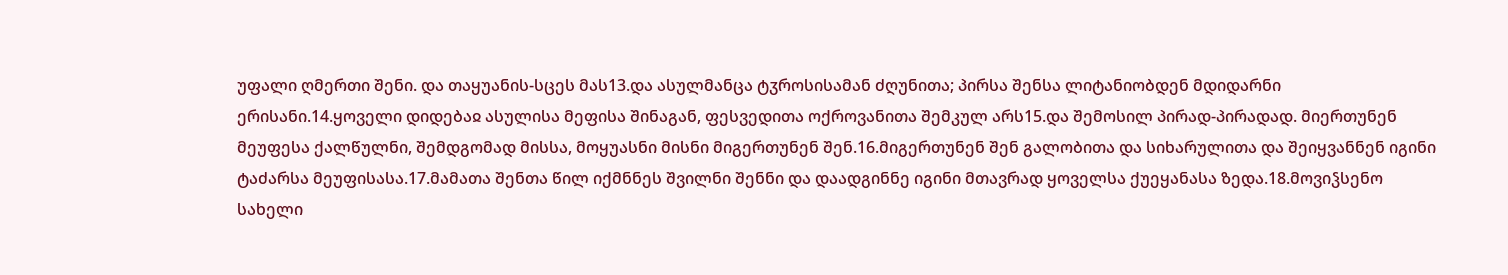უფალი ღმერთი შენი. და თაყუანის-სცეს მას13.და ასულმანცა ტჳროსისამან ძღუნითა; პირსა შენსა ლიტანიობდენ მდიდარნი ერისანი.14.ყოველი დიდებაჲ ასულისა მეფისა შინაგან, ფესვედითა ოქროვანითა შემკულ არს15.და შემოსილ პირად-პირადად. მიერთუნენ მეუფესა ქალწულნი, შემდგომად მისსა, მოყუასნი მისნი მიგერთუნენ შენ.16.მიგერთუნენ შენ გალობითა და სიხარულითა და შეიყვანნენ იგინი ტაძარსა მეუფისასა.17.მამათა შენთა წილ იქმნნეს შვილნი შენნი და დაადგინნე იგინი მთავრად ყოველსა ქუეყანასა ზედა.18.მოვიჴსენო სახელი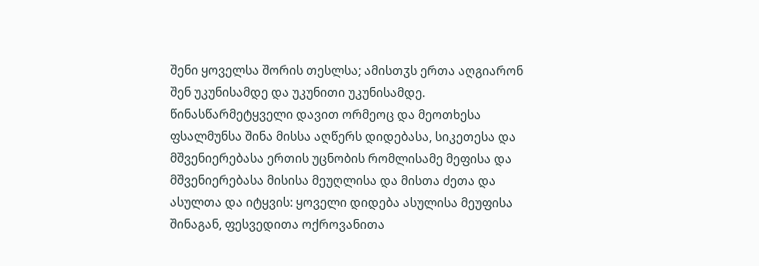შენი ყოველსა შორის თესლსა; ამისთჳს ერთა აღგიარონ შენ უკუნისამდე და უკუნითი უკუნისამდე.
წინასწარმეტყველი დავით ორმეოც და მეოთხესა ფსალმუნსა შინა მისსა აღწერს დიდებასა, სიკეთესა და მშვენიერებასა ერთის უცნობის რომლისამე მეფისა და მშვენიერებასა მისისა მეუღლისა და მისთა ძეთა და ასულთა და იტყვის: ყოველი დიდება ასულისა მეუფისა შინაგან, ფესვედითა ოქროვანითა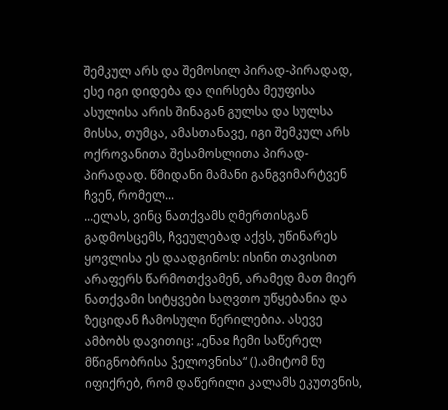შემკულ არს და შემოსილ პირად-პირადად, ესე იგი დიდება და ღირსება მეუფისა ასულისა არის შინაგან გულსა და სულსა მისსა, თუმცა, ამასთანავე, იგი შემკულ არს ოქროვანითა შესამოსლითა პირად-პირადად. წმიდანი მამანი განგვიმარტვენ ჩვენ, რომელ...
...ელას, ვინც ნათქვამს ღმერთისგან გადმოსცემს, ჩვეულებად აქვს, უწინარეს ყოვლისა ეს დაადგინოს: ისინი თავისით არაფერს წარმოთქვამენ, არამედ მათ მიერ ნათქვამი სიტყვები საღვთო უწყებანია და ზეციდან ჩამოსული წერილებია. ასევე ამბობს დავითიც: „ენაჲ ჩემი საწერელ მწიგნობრისა ჴელოვნისა“ ().ამიტომ ნუ იფიქრებ, რომ დაწერილი კალამს ეკუთვნის,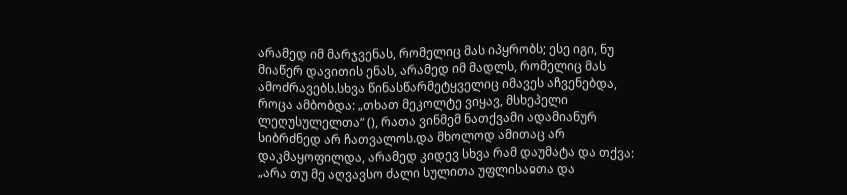არამედ იმ მარჯვენას, რომელიც მას იპყრობს; ესე იგი, ნუ მიაწერ დავითის ენას, არამედ იმ მადლს, რომელიც მას ამოძრავებს.სხვა წინასწარმეტყველიც იმავეს აჩვენებდა, როცა ამბობდა: „თხათ მეკოლტე ვიყავ, მსხეპელი ლეღუსულელთა“ (), რათა ვინმემ ნათქვამი ადამიანურ სიბრძნედ არ ჩათვალოს.და მხოლოდ ამითაც არ დაკმაყოფილდა, არამედ კიდევ სხვა რამ დაუმატა და თქვა: „არა თუ მე აღვავსო ძალი სულითა უფლისაჲთა და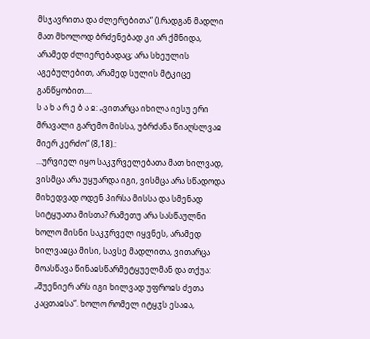მსჯავრითა და ძლერებითა“ ().რადგან მადლი მათ მხოლოდ ბრძენებად კი არ ქმნიდა, არამედ ძლიერებადაც; არა სხეულის აგებულებით, არამედ სულის მტკიცე განწყობით....
ს ა ხ ა რ ე ბ ა ჲ: „ვითარცა იხილა იესუ ერი მრავალი გარემო მისსა, უბრძანა წიაღსლვაჲ მიერ კერძო“ (8,18).:
...ურვიელ იყო საკჳრველებათა მათ ხილვად, ვისმცა არა უყუარდა იგი, ვისმცა არა სწადოდა მიხედვად ოდენ პირსა მისსა და სმენად სიტყუათა მისთა? რამეთუ არა სასწაულნი ხოლო მისნი საკჳრველ იყვნეს, არამედ ხილვაჲცა მისი, სავსე მადლითა, ვითარცა მოასწავა წინაჲსწარმეტყუელმან და თქუა: „შუენიერ არს იგი ხილვად უფროჲს ძეთა კაცთაჲსა“. ხოლო რომელ იტყჳს ესაჲა,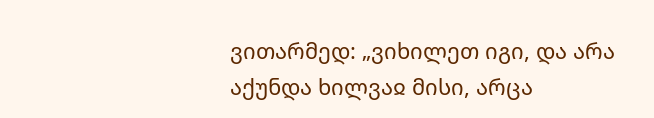ვითარმედ: „ვიხილეთ იგი, და არა აქუნდა ხილვაჲ მისი, არცა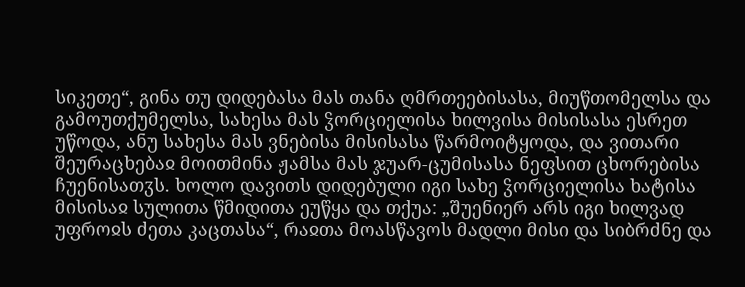სიკეთე“, გინა თუ დიდებასა მას თანა ღმრთეებისასა, მიუწთომელსა და გამოუთქუმელსა, სახესა მას ჴორციელისა ხილვისა მისისასა ესრეთ უწოდა, ანუ სახესა მას ვნებისა მისისასა წარმოიტყოდა, და ვითარი შეურაცხებაჲ მოითმინა ჟამსა მას ჯუარ-ცუმისასა ნეფსით ცხორებისა ჩუენისათჳს. ხოლო დავითს დიდებული იგი სახე ჴორციელისა ხატისა მისისაჲ სულითა წმიდითა ეუწყა და თქუა: „შუენიერ არს იგი ხილვად უფროჲს ძეთა კაცთასა“, რაჲთა მოასწავოს მადლი მისი და სიბრძნე და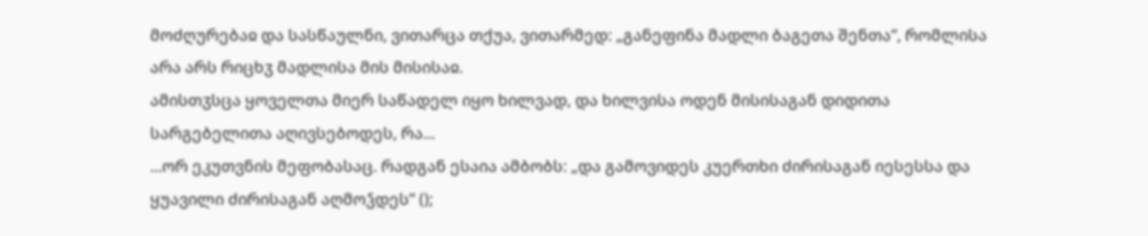მოძღურებაჲ და სასწაულნი, ვითარცა თქუა, ვითარმედ: „განეფინა მადლი ბაგეთა შენთა“, რომლისა არა არს რიცხჳ მადლისა მის მისისაჲ.
ამისთჳსცა ყოველთა მიერ საწადელ იყო ხილვად, და ხილვისა ოდენ მისისაგან დიდითა სარგებელითა აღივსებოდეს, რა...
...ორ ეკუთვნის მეფობასაც. რადგან ესაია ამბობს: „და გამოვიდეს კუერთხი ძირისაგან იესესსა და ყუავილი ძირისაგან აღმოჴდეს“ ();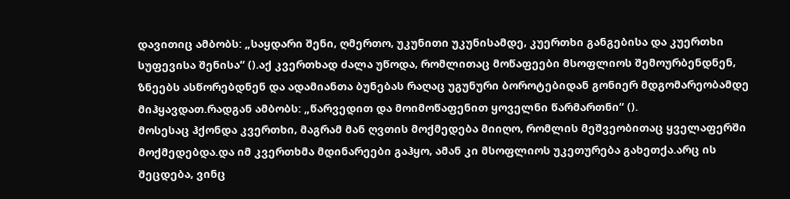დავითიც ამბობს: „საყდარი შენი, ღმერთო, უკუნითი უკუნისამდე, კუერთხი განგებისა და კუერთხი სუფევისა შენისა“ ().აქ კვერთხად ძალა უწოდა, რომლითაც მოწაფეები მსოფლიოს შემოურბენდნენ, ზნეებს ასწორებდნენ და ადამიანთა ბუნებას რაღაც უგუნური ბოროტებიდან გონიერ მდგომარეობამდე მიჰყავდათ.რადგან ამბობს: „წარვედით და მოიმოწაფენით ყოველნი წარმართნი“ ().
მოსესაც ჰქონდა კვერთხი, მაგრამ მან ღვთის მოქმედება მიიღო, რომლის მეშვეობითაც ყველაფერში მოქმედებდა.და იმ კვერთხმა მდინარეები გაჰყო, ამან კი მსოფლიოს უკეთურება გახეთქა.არც ის შეცდება, ვინც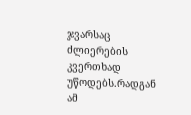ჯვარსაც ძლიერების კვერთხად უწოდებს.რადგან ამ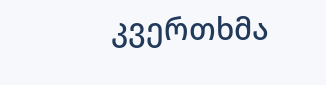კვერთხმა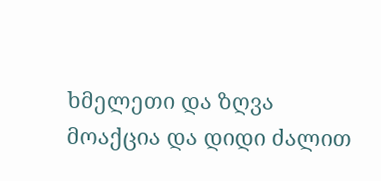ხმელეთი და ზღვა მოაქცია და დიდი ძალით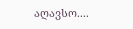აღავსო....